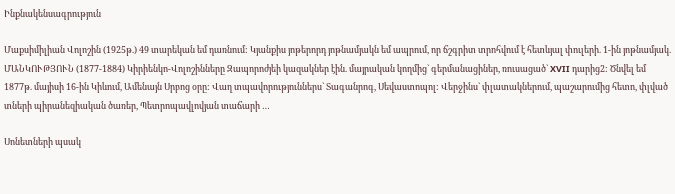Ինքնակենսագրություն

Մաքսիմիլիան Վոլոշին (1925թ.) 49 տարեկան եմ դառնում: Կյանքիս յոթերորդ յոթնամյակն եմ ապրում, որ ճշգրիտ տրոհվում է հետևյալ փուլերի. 1-ին յոթնամյակ. ՄԱՆԿՈՒԹՅՈՒՆ (1877-1884) Կիրիենկո-Վոլոշինները Զապորոժյեի կազակներ էին. մայրական կողմից` գերմանացիներ, ռուսացած` XVII դարից2: Ծնվել եմ 1877թ. մայիսի 16-ին Կիևում, Ամենայն Սրբոց օրը: Վաղ տպավորություններս` Տագանրոգ, Սեվաստոպոլ: Վերջինս` փլատակներում, պաշարումից հետո, փլված տների պիրանեզիական ծառեր, Պետրոպավլովյան տաճարի …

Սոնետների պսակ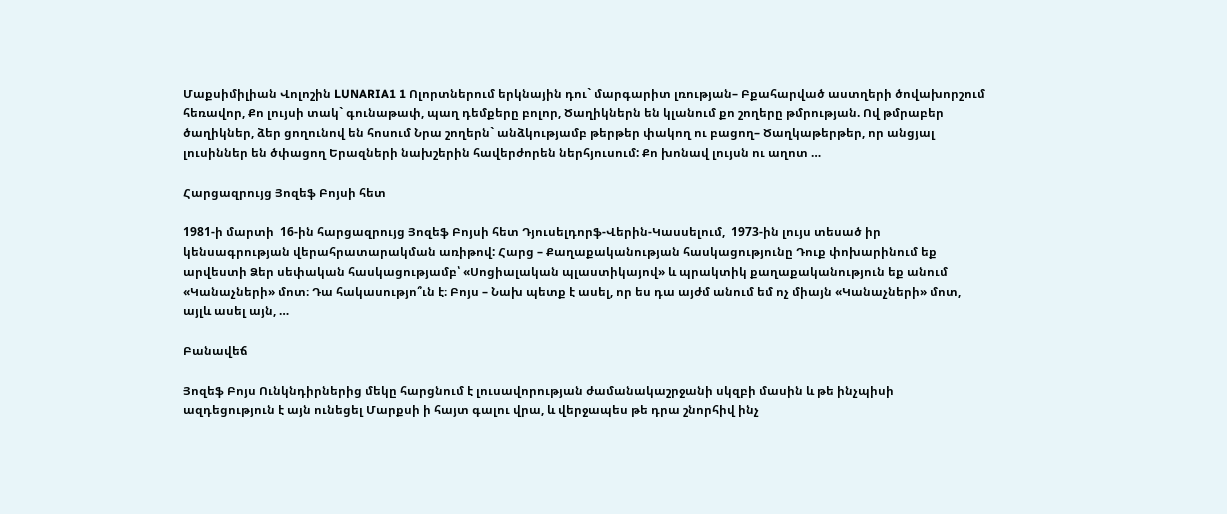Մաքսիմիլիան Վոլոշին LUNARIA1 1 Ոլորտներում երկնային դու` մարգարիտ լռության– Բքահարված աստղերի ծովախորշում հեռավոր, Քո լույսի տակ` գունաթափ, պաղ դեմքերը բոլոր, Ծաղիկներն են կլանում քո շողերը թմրության. Ով թմրաբեր ծաղիկներ, ձեր ցողունով են հոսում Նրա շողերն` անձկությամբ թերթեր փակող ու բացող– Ծաղկաթերթեր, որ անցյալ լուսիններ են ծփացող Երազների նախշերին հավերժորեն ներհյուսում: Քո խոնավ լույսն ու աղոտ …

Հարցազրույց Յոզեֆ Բոյսի հետ

1981-ի մարտի  16-ին հարցազրույց Յոզեֆ Բոյսի հետ Դյուսելդորֆ-Վերին-Կասսելում,  1973-ին լույս տեսած իր կենսագրության վերահրատարակման առիթով: Հարց – Քաղաքականության հասկացությունը Դուք փոխարինում եք արվեստի Ձեր սեփական հասկացությամբ՝ «Սոցիալական պլաստիկայով» և պրակտիկ քաղաքականություն եք անում «Կանաչների» մոտ։ Դա հակասությո՞ւն է։ Բոյս – Նախ պետք է ասել, որ ես դա այժմ անում եմ ոչ միայն «Կանաչների» մոտ, այլև ասել այն, …

Բանավեճ

Յոզեֆ Բոյս Ունկնդիրներից մեկը հարցնում է լուսավորության ժամանակաշրջանի սկզբի մասին և թե ինչպիսի ազդեցություն է այն ունեցել Մարքսի ի հայտ գալու վրա, և վերջապես թե դրա շնորհիվ ինչ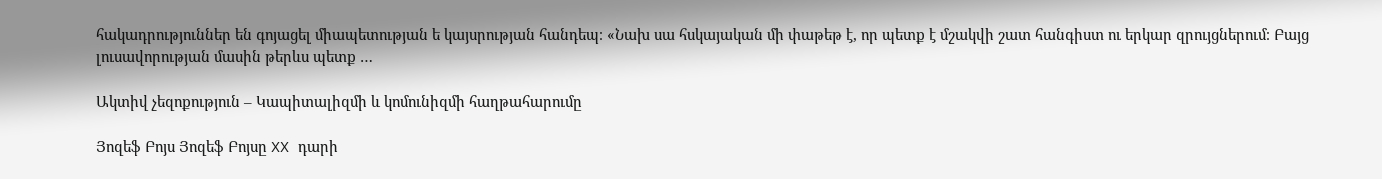հակադրություններ են գոյացել միապետության ե կայսրության հանդեպ։ «Նախ սա հսկայական մի փաթեթ է, որ պետք է մշակվի շատ հանգիստ ու երկար զրույցներում։ Բայց լուսավորության մասին թերևս պետք …

Ակտիվ չեզոքություն – Կապիտալիզմի և կոմունիզմի հաղթահարումը

Յոզեֆ Բոյս Յոզեֆ Բոյսը XX դարի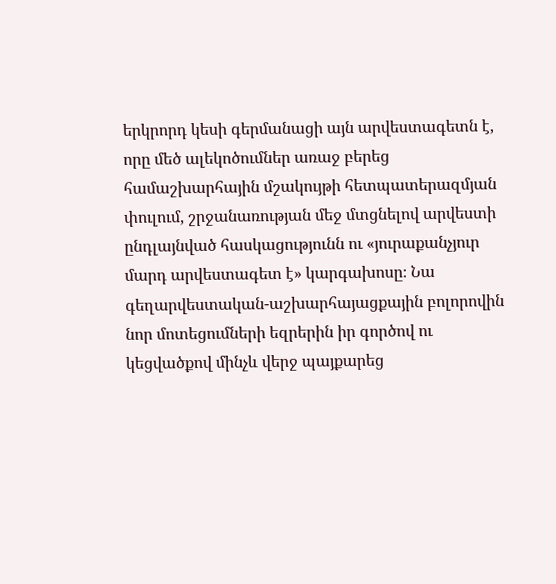երկրորդ կեսի գերմանացի այն արվեստագետն է, որը մեծ ալեկոծումներ առաջ բերեց համաշխարհային մշակույթի հետպատերազմյան փուլում, շրջանառության մեջ մտցնելով արվեստի ընդլայնված հասկացությունն ու «յուրաքանչյուր մարդ արվեստագետ է» կարգախոսը։ Նա գեղարվեստական-աշխարհայացքային բոլորովին նոր մոտեցումների եզրերին իր գործով ու կեցվածքով մինչև վերջ պայքարեց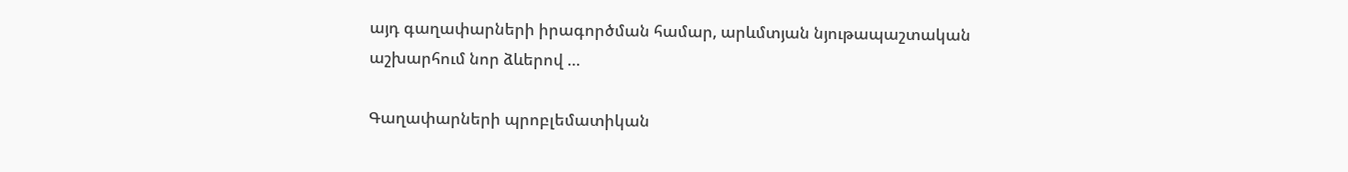այդ գաղափարների իրագործման համար, արևմտյան նյութապաշտական աշխարհում նոր ձևերով …

Գաղափարների պրոբլեմատիկան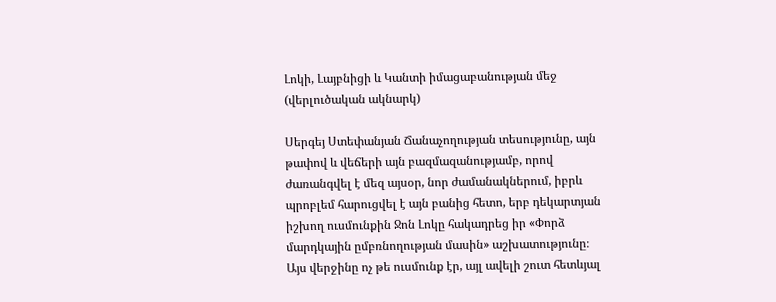Լոկի, Լայբնիցի և Կանտի իմացաբանության մեջ (վերլուծական ակնարկ)

Սերգեյ Ստեփանյան Ճանաչողության տեսությունը, այն թափով և վեճերի այն բազմազանությամբ, որով ժառանգվել է մեզ այսօր, նոր ժամանակներում, իբրև պրոբլեմ հարուցվել է այն բանից հետո, երբ դեկարտյան իշխող ուսմունքին Ջոն Լոկը հակադրեց իր «Փորձ մարդկային ըմբռնողության մասին» աշխատությունը։ Այս վերջինը ոչ թե ուսմունք էր, այլ ավելի շուտ հետևյալ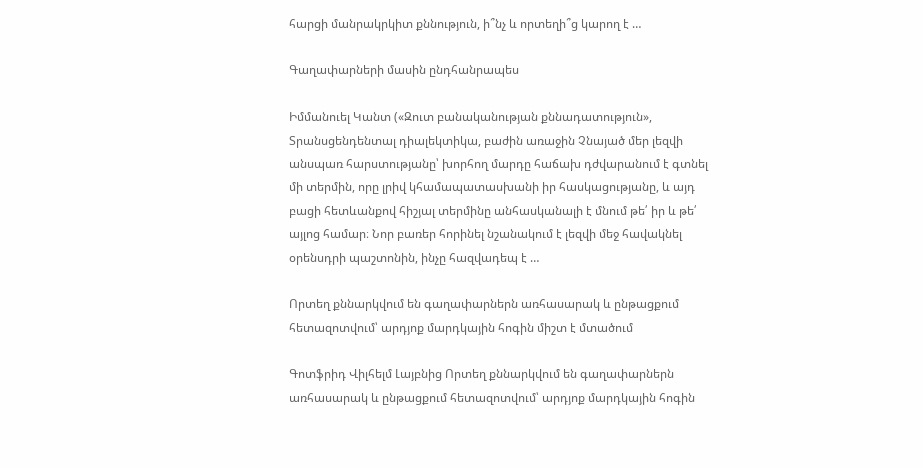հարցի մանրակրկիտ քննություն, ի՞նչ և որտեղի՞ց կարող է …

Գաղափարների մասին ընդհանրապես

Իմմանուել Կանտ («Զուտ բանականության քննադատություն», Տրանսցենդենտալ դիալեկտիկա, բաժին առաջին Չնայած մեր լեզվի անսպառ հարստությանը՝ խորհող մարդը հաճախ դժվարանում է գտնել մի տերմին, որը լրիվ կհամապատասխանի իր հասկացությանը, և այդ բացի հետևանքով հիշյալ տերմինը անհասկանալի է մնում թե՛ իր և թե՛ այլոց համար։ Նոր բառեր հորինել նշանակում է լեզվի մեջ հավակնել օրենսդրի պաշտոնին, ինչը հազվադեպ է …

Որտեղ քննարկվում են գաղափարներն առհասարակ և ընթացքում հետազոտվում՝ արդյոք մարդկային հոգին միշտ է մտածում

Գոտֆրիդ Վիլհելմ Լայբնից Որտեղ քննարկվում են գաղափարներն առհասարակ և ընթացքում հետազոտվում՝ արդյոք մարդկային հոգին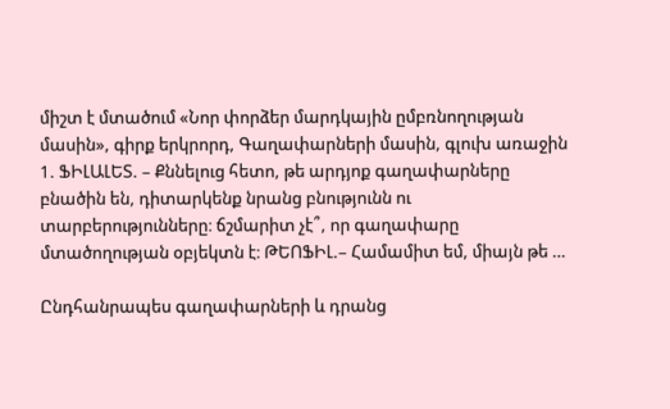միշտ է մտածում «Նոր փորձեր մարդկային ըմբռնողության մասին», գիրք երկրորդ, Գաղափարների մասին, գլուխ առաջին 1. ՖԻԼԱԼԵՏ. – Քննելուց հետո, թե արդյոք գաղափարները բնածին են, դիտարկենք նրանց բնությունն ու տարբերությունները։ ճշմարիտ չէ՞, որ գաղափարը մտածողության օբյեկտն է։ ԹԵՈՖԻԼ.– Համամիտ եմ, միայն թե …

Ընդհանրապես գաղափարների և դրանց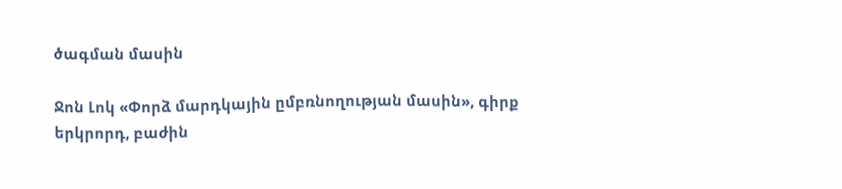ծագման մասին

Ջոն Լոկ «Փորձ մարդկային ըմբռնողության մասին», գիրք երկրորդ, բաժին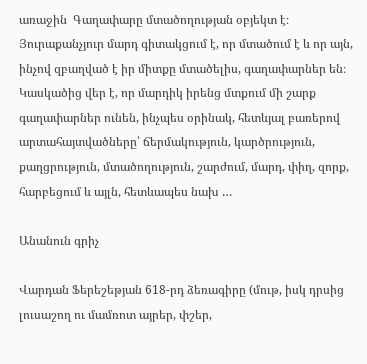առաջին  Գաղափարը մտածողության օբյեկտ է։ Յուրաքանչյուր մարդ գիտակցում է, որ մտածում է և որ այն, ինչով զբաղված է իր միտքը մտածելիս, գաղափարներ են։ Կասկածից վեր է, որ մարդիկ իրենց մտքում մի շարք գաղափարներ ունեն, ինչպես օրինակ, հետևյալ բառերով արտահայտվածները՝ ճերմակություն, կարծրություն, քաղցրություն, մտածողություն, շարժում, մարդ, փիղ, զորք, հարբեցում և այլն, հետևապես նախ …

Անանուն գրիչ

Վարդան Ֆերեշեթյան 618-րդ ձեռագիրը (մութ, իսկ դրսից լուսաշող ու մամռոտ այրեր, փշեր,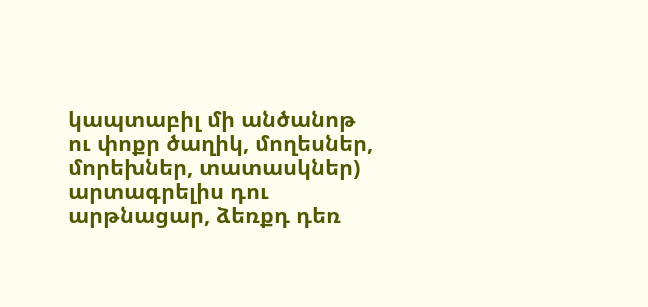կապտաբիլ մի անծանոթ ու փոքր ծաղիկ, մողեսներ, մորեխներ, տատասկներ) արտագրելիս դու արթնացար, ձեռքդ դեռ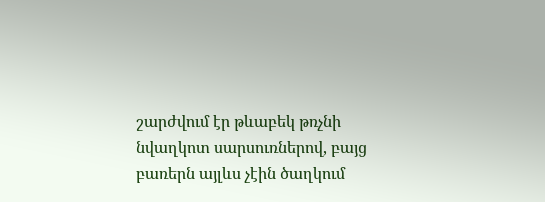շարժվում էր թևաբեկ թռչնի նվաղկոտ սարսուռներով, բայց բառերն այլևս չէին ծաղկում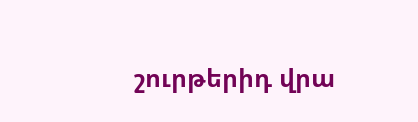շուրթերիդ վրա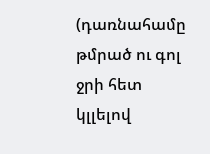(դառնահամը թմրած ու գոլ ջրի հետ կլլելով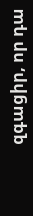զգացիր, որ դա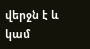վերջն է և կամ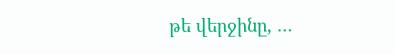թե վերջինը, …